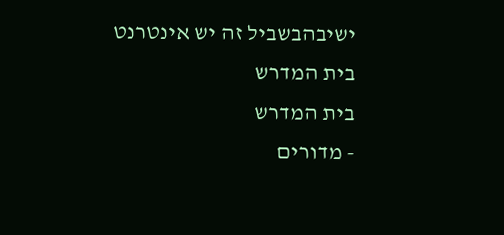ישיבהבשביל זה יש אינטרנט בית המדרש
בית המדרש
- מדורים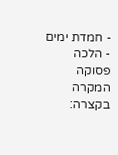- חמדת ימים
- הלכה פסוקה
המקרה בקצרה: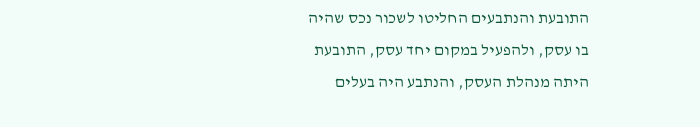התובעת והנתבעים החליטו לשכור נכס שהיה בו עסק, ולהפעיל במקום יחד עסק, התובעת היתה מנהלת העסק, והנתבע היה בעלים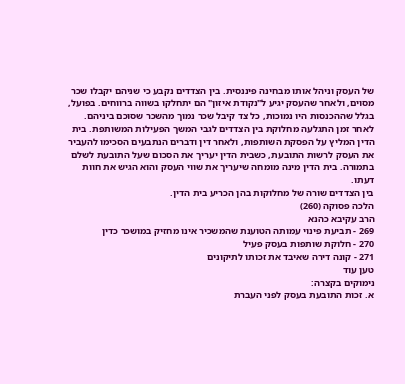של העסק וניהל אותו מבחינה פיננסית. בין הצדדים נקבע כי שניהם יקבלו שכר מסוים, ולאחר שהעסק יגיע ל"נקודת איזון" הם יתחלקו בשווה ברווחים. בפועל, בגלל שההכנסות היו נמוכות, כל צד קיבל שכר נמוך מהשכר שסוכם ביניהם.
לאחר זמן התגלעה מחלוקת בין הצדדים לגבי המשך הפעילות המשותפת. בית הדין המליץ על הפסקת השותפות, ולאחר דין ודברים הנתבעים הסכימו להעביר את העסק לרשות התובעת, כשבית הדין יעריך את הסכום שעל התובעת לשלם בתמורה. בית הדין מינה מומחה שיעריך את שווי העסק והוא הגיש את חוות דעתו.
בין הצדדים שורה של מחלוקות בהן הכריע בית הדין.
הלכה פסוקה (260)
הרב עקיבא כהנא
269 - תביעת פינוי עמותה הטוענת שהמשכיר אינו מחזיק במושכר כדין
270 - חלוקת שותפות בעסק פעיל
271 - קונה דירה שאיבד את זכותו לתיקונים
טען עוד
נימוקים בקצרה:
א. זכות התובעת בעסק לפני העברת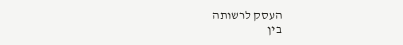העסק לרשותה
בין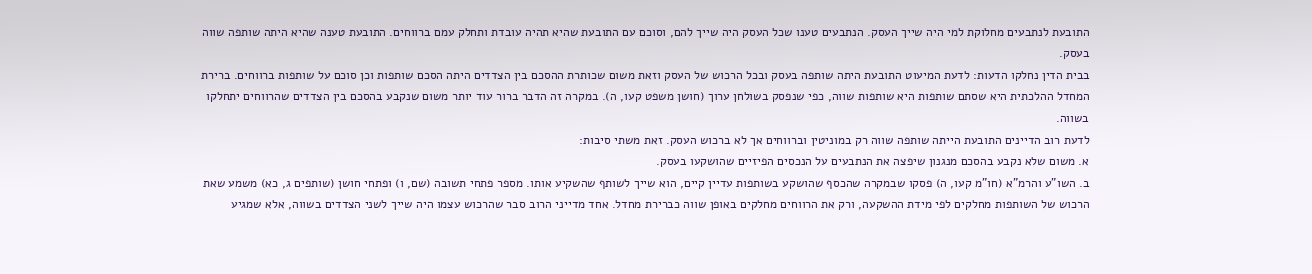התובעת לנתבעים מחלוקת למי היה שייך העסק. הנתבעים טענו שכל העסק היה שייך להם, וסוכם עם התובעת שהיא תהיה עובדת ותחלק עמם ברווחים. התובעת טענה שהיא היתה שותפה שווה בעסק.
בבית הדין נחלקו הדעות: לדעת המיעוט התובעת היתה שותפה בעסק ובכל הרכוש של העסק וזאת משום שכותרת ההסכם בין הצדדים היתה הסכם שותפות וכן סוכם על שותפות ברווחים. ברירת המחדל ההלכתית היא שסתם שותפות היא שותפות שווה, כפי שנפסק בשולחן ערוך (חושן משפט קעו, ה). במקרה זה הדבר ברור עוד יותר משום שנקבע בהסכם בין הצדדים שהרווחים יתחלקו בשווה.
לדעת רוב הדיינים התובעת הייתה שותפה שווה רק במוניטין וברווחים אך לא ברכוש העסק. זאת משתי סיבות:
א. משום שלא נקבע בהסכם מנגנון שיפצה את הנתבעים על הנכסים הפיזיים שהושקעו בעסק.
ב. השו"ע והרמ"א (חו"מ קעו, ה) פסקו שבמקרה שהכסף שהושקע בשותפות עדיין קיים, הוא שייך לשותף שהשקיע אותו. מספר פתחי תשובה (שם, ו) ופתחי חושן (שותפים ג, כא) משמע שאת הרכוש של השותפות מחלקים לפי מידת ההשקעה, ורק את הרווחים מחלקים באופן שווה כברירת מחדל. אחד מדייני הרוב סבר שהרכוש עצמו היה שייך לשני הצדדים בשווה, אלא שמגיע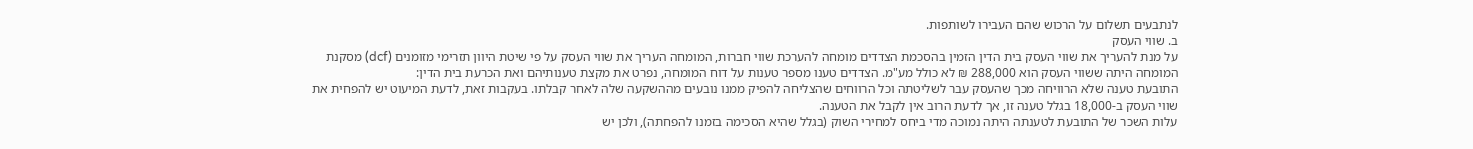לנתבעים תשלום על הרכוש שהם העבירו לשותפות.
ב. שווי העסק
על מנת להעריך את שווי העסק בית הדין הזמין בהסכמת הצדדים מומחה להערכת שווי חברות, המומחה העריך את שווי העסק על פי שיטת היוון תזרימי מזומנים (dcf) מסקנת המומחה היתה ששווי העסק הוא 288,000 ₪ לא כולל מע"מ. הצדדים טענו מספר טענות על דוח המומחה, נפרט את מקצת טענותיהם ואת הכרעת בית הדין:
התובעת טענה שלא הרוויחה מכך שהעסק עבר לשליטתה וכל הרווחים שהצליחה להפיק ממנו נובעים מההשקעה שלה לאחר קבלתו. בעקבות זאת, לדעת המיעוט יש להפחית את שווי העסק ב-18,000 בגלל טענה זו, אך לדעת הרוב אין לקבל את הטענה.
עלות השכר של התובעת לטענתה היתה נמוכה מדי ביחס למחירי השוק (בגלל שהיא הסכימה בזמנו להפחתה), ולכן יש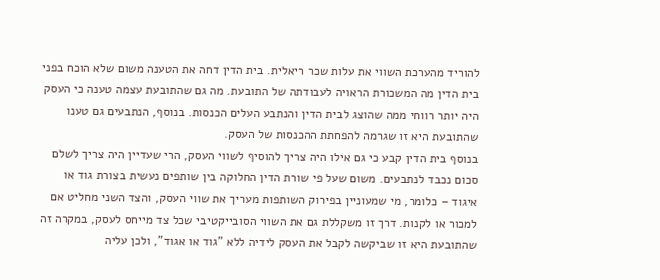להוריד מהערכת השווי את עלות שכר ריאלית. בית הדין דחה את הטענה משום שלא הוכח בפני בית הדין מה המשכורת הראויה לעבודתה של התובעת. מה גם שהתובעת עצמה טענה כי העסק היה יותר רווחי ממה שהוצג לבית הדין והנתבע העלים הכנסות. בנוסף, הנתבעים גם טענו שהתובעת היא זו שגרמה להפחתת ההכנסות של העסק.
בנוסף בית הדין קבע כי גם אילו היה צריך להוסיף לשווי העסק, הרי שעדיין היה צריך לשלם סכום נכבד לנתבעים. משום שעל פי שורת הדין החלוקה בין שותפים נעשית בצורת גוד או איגוד – כלומר, מי שמעוניין בפירוק השותפות מעריך את שווי העסק, והצד השני מחליט אם למכור או לקנות. דרך זו משקללת גם את השווי הסובייקטיבי שכל צד מייחס לעסק, במקרה זה שהתובעת היא זו שביקשה לקבל את העסק לידיה ללא "גוד או אגוד", ולכן עליה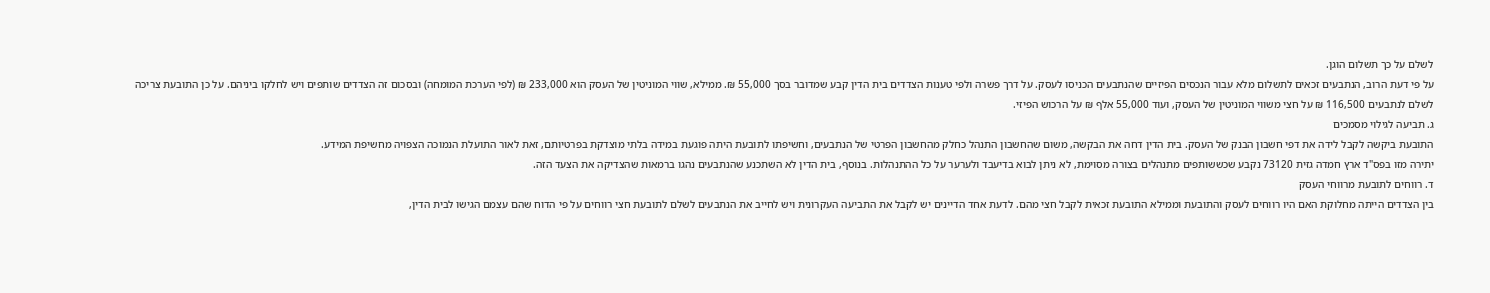לשלם על כך תשלום הוגן.
על פי דעת הרוב, הנתבעים זכאים לתשלום מלא עבור הנכסים הפיזיים שהנתבעים הכניסו לעסק. על דרך פשרה ולפי טענות הצדדים בית הדין קבע שמדובר בסך 55,000 ₪. ממילא, שווי המוניטין של העסק הוא 233,000 ₪ (לפי הערכת המומחה) ובסכום זה הצדדים שותפים ויש לחלקו ביניהם. על כן התובעת צריכה לשלם לנתבעים 116,500 ₪ על חצי משווי המוניטין של העסק, ועוד 55,000 אלף ₪ על הרכוש הפיזי.
ג. תביעה לגילוי מסמכים
התובעת ביקשה לקבל לידה את דפי חשבון הבנק של העסק. בית הדין דחה את הבקשה, משום שהחשבון התנהל כחלק מהחשבון הפרטי של הנתבעים, וחשיפתו לתובעת היתה פוגעת במידה בלתי מוצדקת בפרטיותם, זאת לאור התועלת הנמוכה הצפויה מחשיפת המידע.
יתירה מזו בפס"ד ארץ חמדה גזית 73120 נקבע שכששותפים מתנהלים בצורה מסוימת, לא ניתן לבוא בדיעבד ולערער על כל ההתנהלות. בנוסף, בית הדין לא השתכנע שהנתבעים נהגו ברמאות שהצדיקה את הצעד הזה.
ד. רווחים לתובעת מרווחי העסק
בין הצדדים הייתה מחלוקת האם היו רווחים לעסק והתובעת וממילא התובעת זכאית לקבל חצי מהם. לדעת אחד הדיינים יש לקבל את התביעה העקרונית ויש לחייב את הנתבעים לשלם לתובעת חצי רווחים על פי הדוח שהם עצמם הגישו לבית הדין,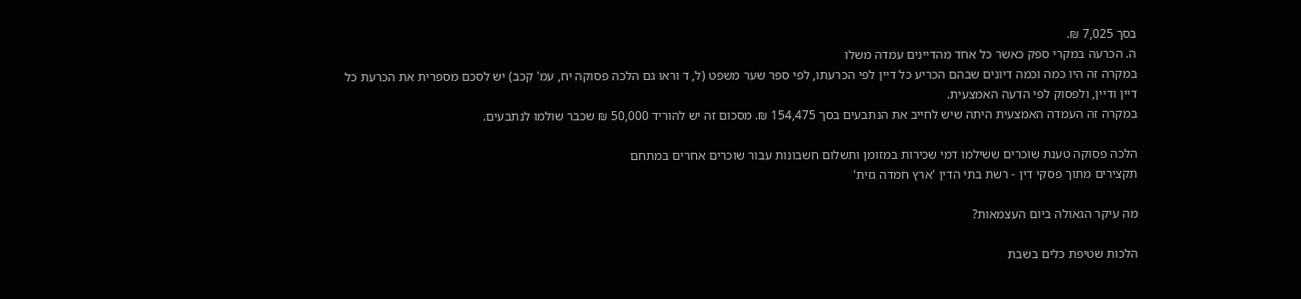בסך 7,025 ₪.
ה. הכרעה במקרי ספק כאשר כל אחד מהדיינים עמדה משלו
במקרה זה היו כמה וכמה דיונים שבהם הכריע כל דיין לפי הכרעתו, לפי ספר שער משפט (ל, ד וראו גם הלכה פסוקה יח, עמ' קכב) יש לסכם מספרית את הכרעת כל דיין ודיין, ולפסוק לפי הדעה האמצעית.
במקרה זה העמדה האמצעית היתה שיש לחייב את הנתבעים בסך 154,475 ₪. מסכום זה יש להוריד 50,000 ₪ שכבר שולמו לנתבעים.

הלכה פסוקה טענת שוכרים ששילמו דמי שכירות במזומן ותשלום חשבונות עבור שוכרים אחרים במתחם
תקצירים מתוך פסקי דין - רשת בתי הדין 'ארץ חמדה גזית'

מה עיקר הגאולה ביום העצמאות?

הלכות שטיפת כלים בשבת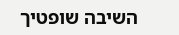השיבה שופטיך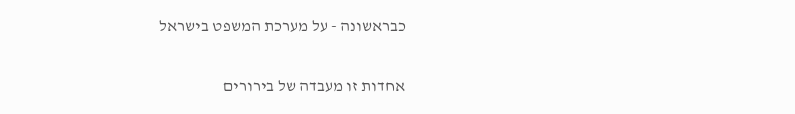כבראשונה - על מערכת המשפט בישראל

אחדות זו מעבדה של בירורים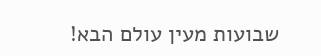שבועות מעין עולם הבא!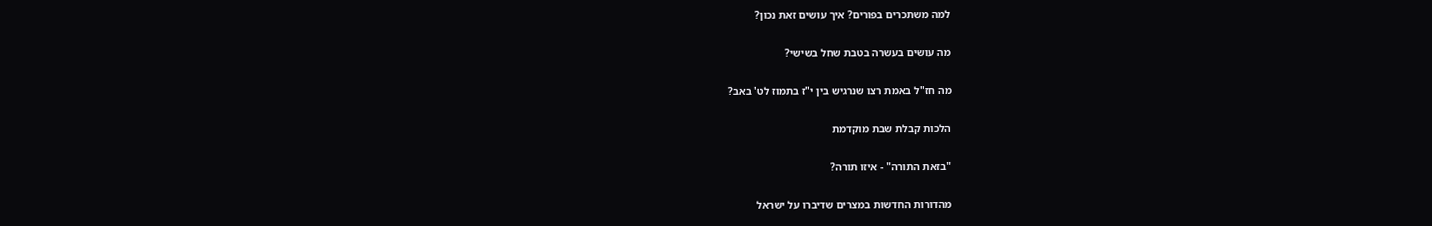למה משתכרים בפורים? איך עושים זאת נכון?

מה עושים בעשרה בטבת שחל בשישי?

מה חז"ל באמת רצו שנרגיש בין י"ז בתמוז לט' באב?

הלכות קבלת שבת מוקדמת

"בזאת התורה" - איזו תורה?

מהדורות החדשות במצרים שדיברו על ישראל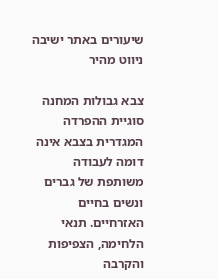שיעורים באתר ישיבה
ניווט מהיר

צבא גבולות המחנה
סוגיית ההפרדה המגדרית בצבא אינה דומה לעבודה משותפת של גברים ונשים בחיים האזרחיים. תנאי הלחימה, הצפיפות והקרבה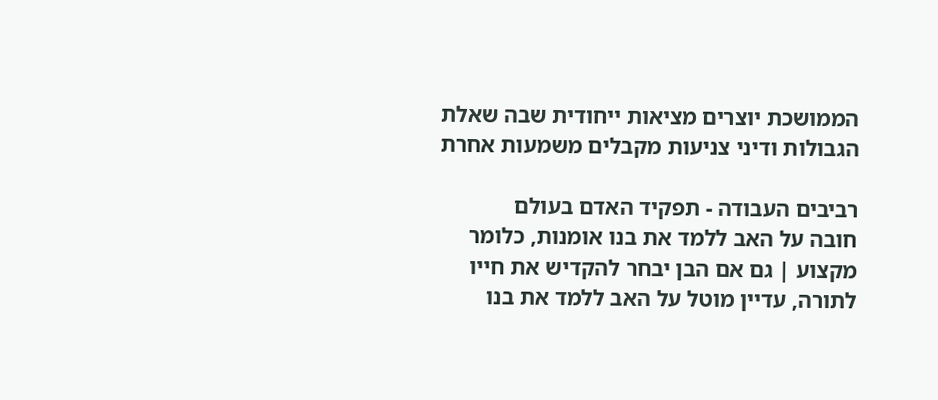הממושכת יוצרים מציאות ייחודית שבה שאלת הגבולות ודיני צניעות מקבלים משמעות אחרת

רביבים העבודה - תפקיד האדם בעולם
חובה על האב ללמד את בנו אומנות, כלומר מקצוע | גם אם הבן יבחר להקדיש את חייו לתורה, עדיין מוטל על האב ללמד את בנו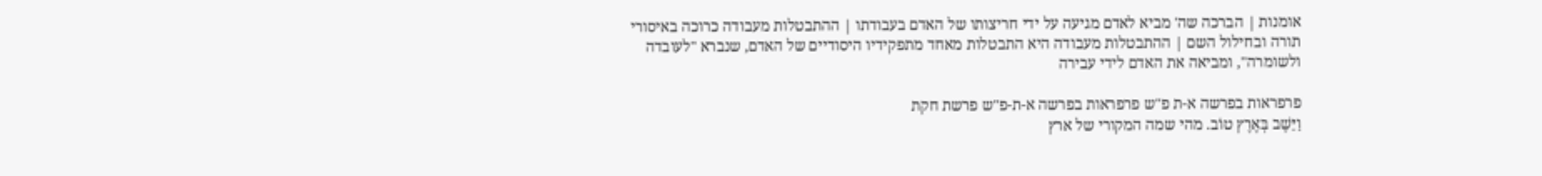אומנות | הברכה שה' מביא לאדם מגיעה על ידי חריצותו של האדם בעבודתו | ההתבטלות מעבודה כרוכה באיסורי תורה ובחילול השם | ההתבטלות מעבודה היא התבטלות מאחד מתפקידיו היסודיים של האדם, שנברא "לעובדה ולשומרה", ומביאה את האדם לידי עבירה

פרפראות בפרשה א-ת פ"ש פרפראות בפרשה א-ת-פ"ש פרשת חקת
וַיֵּשֶׁב בְּאֶרֶץ טוֹב. מהי שמה המקורי של ארץ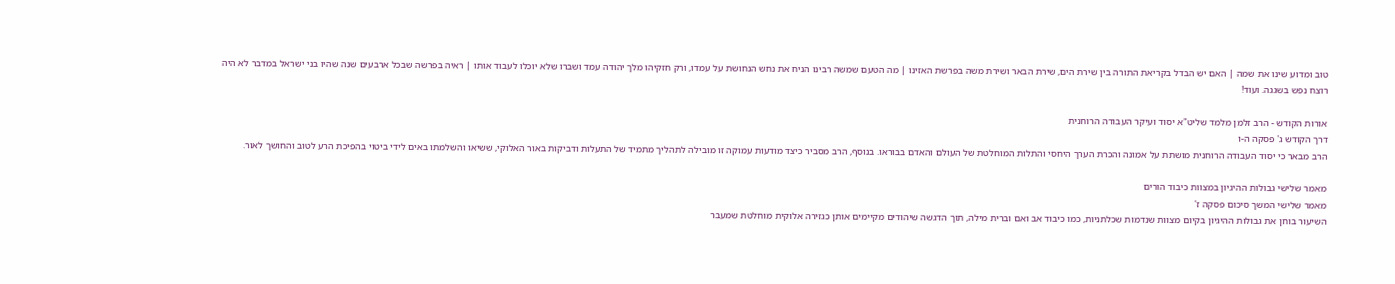טוב ומדוע שינו את שמה | האם יש הבדל בקריאת התורה בין שירת הים, שירת הבאר ושירת משה בפרשת האזינו | מה הטעם שמשה רבינו הניח את נחש הנחושת על עמדו, ורק חזקיהו מלך יהודה עמד ושברו שלא יוכלו לעבוד אותו | ראיה בפרשה שבכל ארבעים שנה שהיו בני ישראל במדבר לא היה רוצח נפש בשגגה. ועוד!

אורות הקודש - הרב זלמן מלמד שליט"א יסוד ועיקר העבודה הרוחנית
דרך הקודש ג' פסקה ה-ו
הרב מבאר כי יסוד העבודה הרוחנית מושתת על אמונה והכרת הערך היחסי והתלות המוחלטת של העולם והאדם בבוראו. בנוסף, הרב מסביר כיצד מודעות עמוקה זו מובילה לתהליך מתמיד של התעלות ודביקות באור האלוקי, ששיאו והשלמתו באים לידי ביטוי בהפיכת הרע לטוב והחושך לאור.

מאמר שלישי גבולות ההיגיון במצוות כיבוד הורים
מאמר שלישי המשך סיכום פסקה ז'
השיעור בוחן את גבולות ההיגיון בקיום מצוות שנדמות שכלתניות, כמו כיבוד אב ואם וברית מילה, תוך הדגשה שיהודים מקיימים אותן כגזירה אלוקית מוחלטת שמעבר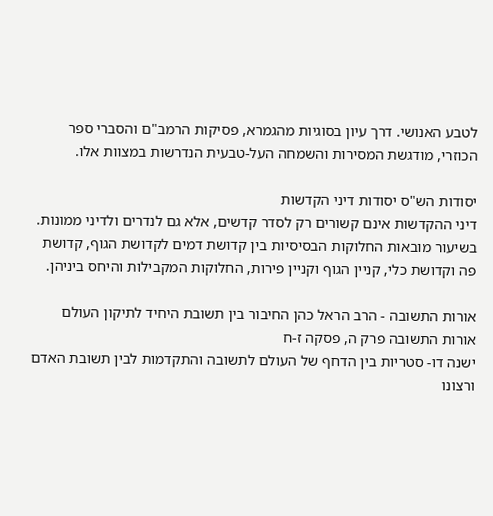לטבע האנושי. דרך עיון בסוגיות מהגמרא, פסיקות הרמב"ם והסברי ספר הכוזרי, מודגשת המסירות והשמחה העל-טבעית הנדרשות במצוות אלו.

יסודות הש"ס יסודות דיני הקדשות
דיני ההקדשות אינם קשורים רק לסדר קדשים, אלא גם לנדרים ולדיני ממונות. בשיעור מובאות החלוקות הבסיסיות בין קדושת דמים לקדושת הגוף, קדושת פה וקדושת כלי, קניין הגוף וקניין פירות, החלוקות המקבילות והיחס ביניהן.

אורות התשובה - הרב הראל כהן החיבור בין תשובת היחיד לתיקון העולם
אורות התשובה פרק ה, פסקה ז-ח
ישנה דו- סטריות בין הדחף של העולם לתשובה והתקדמות לבין תשובת האדם ורצונו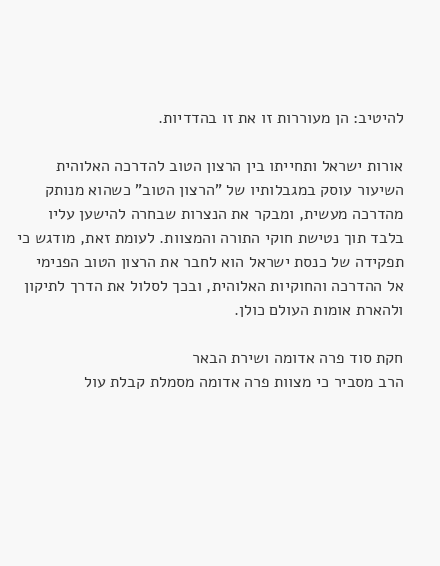להיטיב: הן מעוררות זו את זו בהדדיות.

אורות ישראל ותחייתו בין הרצון הטוב להדרכה האלוהית
השיעור עוסק במגבלותיו של "הרצון הטוב" כשהוא מנותק מהדרכה מעשית, ומבקר את הנצרות שבחרה להישען עליו בלבד תוך נטישת חוקי התורה והמצוות. לעומת זאת, מודגש כי תפקידה של כנסת ישראל הוא לחבר את הרצון הטוב הפנימי אל ההדרכה והחוקיות האלוהית, ובכך לסלול את הדרך לתיקון ולהארת אומות העולם כולן.

חקת סוד פרה אדומה ושירת הבאר
הרב מסביר כי מצוות פרה אדומה מסמלת קבלת עול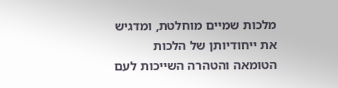מלכות שמיים מוחלטת, ומדגיש את ייחודיותן של הלכות הטומאה והטהרה השייכות לעם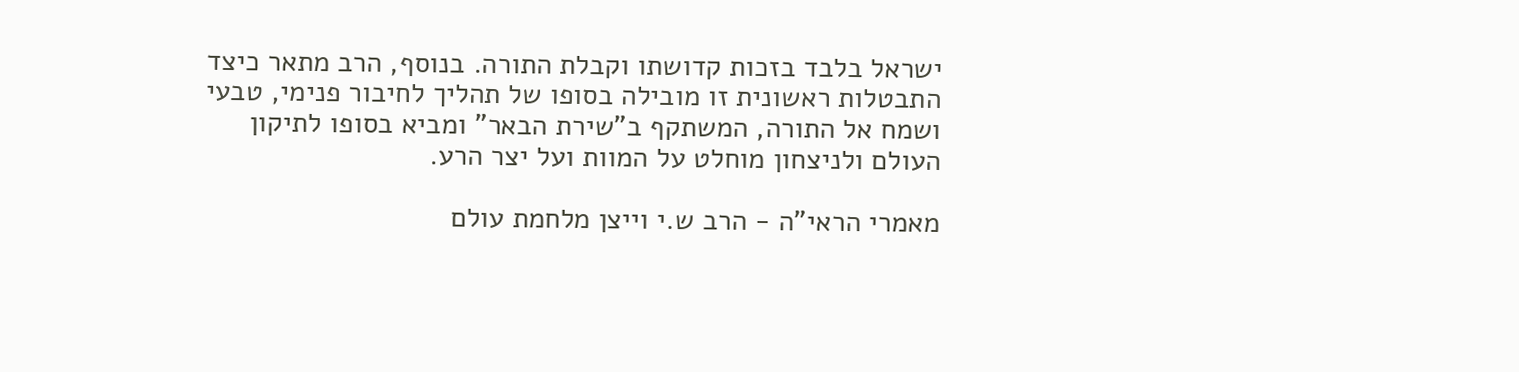ישראל בלבד בזכות קדושתו וקבלת התורה. בנוסף, הרב מתאר כיצד התבטלות ראשונית זו מובילה בסופו של תהליך לחיבור פנימי, טבעי ושמח אל התורה, המשתקף ב"שירת הבאר" ומביא בסופו לתיקון העולם ולניצחון מוחלט על המוות ועל יצר הרע.

מאמרי הראי"ה - הרב ש.י וייצן מלחמת עולם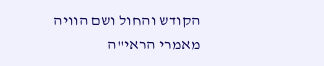הקודש והחול ושם הוויה
מאמרי הראי"ה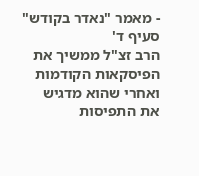- מאמר "נאדר בקודש" סעיף ד'
הרב זצ"ל ממשיך את הפיסקאות הקודמות ואחרי שהוא מדגיש את התפיסות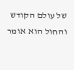של עולם הקודש והחול הוא אומר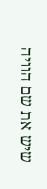שיש את שם הוויה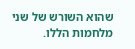שהוא השורש של שני מלחמות הללו.